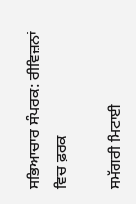ਸਭਿਆਚਾਰ ਸੰਪਰਕ: ਰੀਵਿਜ਼ਨਾਂ ਵਿਚ ਫ਼ਰਕ

ਸਮੱਗਰੀ ਮਿਟਾਈ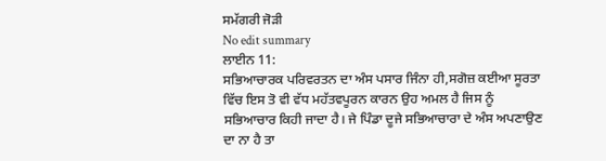ਸਮੱਗਰੀ ਜੋੜੀ
No edit summary
ਲਾਈਨ 11:
ਸਭਿਆਚਾਰਕ ਪਰਿਵਰਤਨ ਦਾ ਅੰਸ ਪਸਾਰ ਜਿੰਨਾ ਹੀ,ਸਗੋਜ਼ ਕਈਆ ਸੂਰਤਾ ਵਿੱਚ ਇਸ ਤੋ ਵੀ ਵੱਧ ਮਹੱਤਵਪੂਰਨ ਕਾਰਨ ਉਹ ਅਮਲ ਹੈ ਜਿਸ ਨੂੰ ਸਭਿਆਚਾਰ ਕਿਹੀ ਜਾਦਾ ਹੈ। ਜੇ ਪਿੰਡਾ ਦੂਜੇ ਸਭਿਆਚਾਰਾ ਦੇ ਅੰਸ ਅਪਣਾਉਣ ਦਾ ਨਾ ਹੈ ਤਾ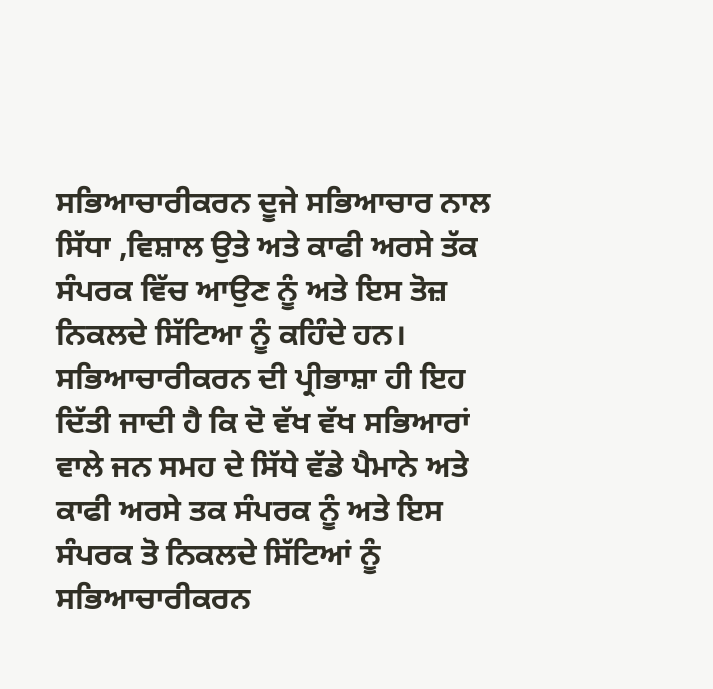ਸਭਿਆਚਾਰੀਕਰਨ ਦੂਜੇ ਸਭਿਆਚਾਰ ਨਾਲ ਸਿੱਧਾ ,ਵਿਸ਼ਾਲ ਉਤੇ ਅਤੇ ਕਾਫੀ ਅਰਸੇ ਤੱਕ ਸੰਪਰਕ ਵਿੱਚ ਆਉਣ ਨੂੰ ਅਤੇ ਇਸ ਤੋਜ਼ ਨਿਕਲਦੇ ਸਿੱਟਿਆ ਨੂੰ ਕਹਿੰਦੇ ਹਨ। ਸਭਿਆਚਾਰੀਕਰਨ ਦੀ ਪ੍ਰੀਭਾਸ਼ਾ ਹੀ ਇਹ ਦਿੱਤੀ ਜਾਦੀ ਹੈ ਕਿ ਦੋ ਵੱਖ ਵੱਖ ਸਭਿਆਰਾਂ ਵਾਲੇ ਜਨ ਸਮਹ ਦੇ ਸਿੱਧੇ ਵੱਡੇ ਪੈਮਾਨੇ ਅਤੇ ਕਾਫੀ ਅਰਸੇ ਤਕ ਸੰਪਰਕ ਨੂੰ ਅਤੇ ਇਸ ਸੰਪਰਕ ਤੋ ਨਿਕਲਦੇ ਸਿੱਟਿਆਂ ਨੂੰ ਸਭਿਆਚਾਰੀਕਰਨ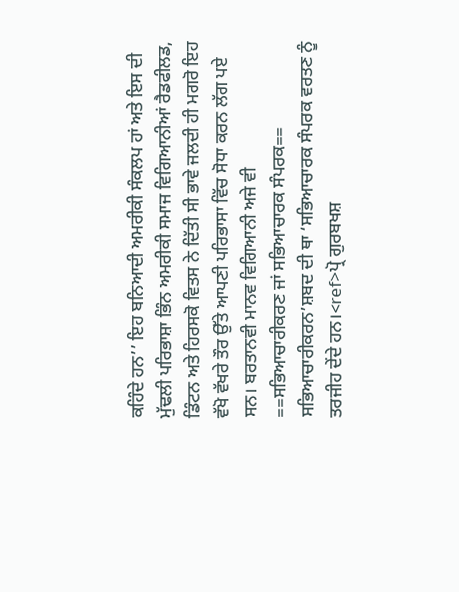ਕਹਿੰਦੇ ਹਨ’’ ਇਹ ਬਨਿਆਦੀ ਅਮਰੀਕੀ ਸੰਕਲਪ ਹਾਂ ਅਤੇ ਇਸ ਦੀ ਮੁੱਢਲੀ ਪਰਿਭਾਸ਼ਾ ਭਿੰਨ ਅਮਰੀਕੀ ਸਮਾਜ ਵਿਗਿਆਨੀਆਂ ਰੈਡਫੀਲਡ, ਡਿੰਟਨ ਅਤੇ ਹਿਰਸਕੋ ਵਿਤਸ ਨੇ ਦਿੱਤੀ ਸੀ ਭਾਵੇ ਜਲਦੀ ਹੀ ਮਗਰੋ ਇਹ ਵੱਖੋ ਵੱਖਰੇ ਤੌਰ ਉੱਤੇ ਆਪਣੀ ਪਰਿਭਾਸਾ ਵਿੱਚ ਸੋਧਾ ਕਰਨ ਲੱਗ ਪਏ ਸਨ। ਬਰਤਾਨਵੀ ਮਾਨਵ ਵਿਗਿਆਨੀ ਅਜੇ ਵੀ
==ਸਭਿਆਚਾਰੀਕਰਣ ਜਾਂ ਸਭਿਆਚਾਰਕ ਸੰਪਰਕ==
ਸਭਿਆਚਾਰੀਕਰਨ’ਸ਼ਬਦ ਦੀ ਥਾ ‘ਸਭਿਆਚਾਰਕ ਸੰਪਰਕ ਵਰਤਣ ਨੂੰ ਤਰਜੀਹ ਦੇਂਦੇ ਹਨ।<ref>ਪ੍ਰੋ ਗੁਰਬਖਸ਼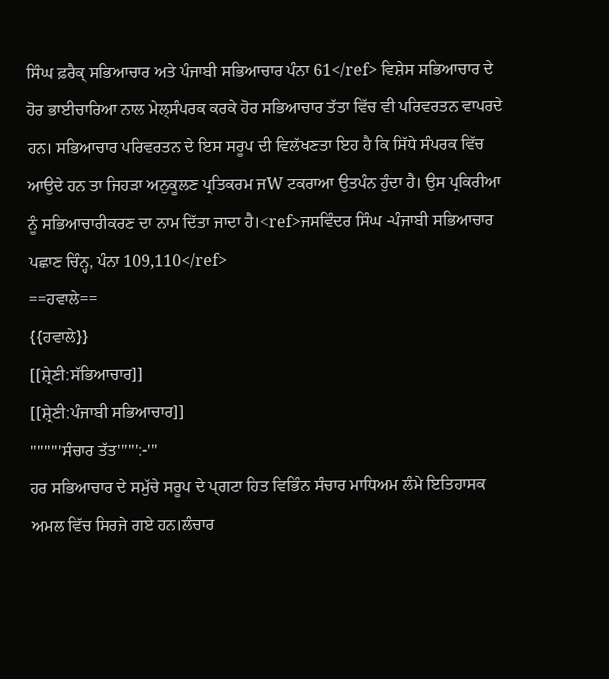ਸਿੰਘ ਫ਼ਰੈਕ੍ ਸਭਿਆਚਾਰ ਅਤੇ ਪੰਜਾਬੀ ਸਭਿਆਚਾਰ ਪੰਨਾ 61</ref> ਵਿਸ਼ੇਸ ਸਭਿਆਚਾਰ ਦੇ ਹੋਰ ਭਾਈਚਾਰਿਆ ਨਾਲ ਮੇਲ੍ਸੰਪਰਕ ਕਰਕੇ ਹੋਰ ਸਭਿਆਚਾਰ ਤੱਤਾ ਵਿੱਚ ਵੀ ਪਰਿਵਰਤਨ ਵਾਪਰਦੇ ਹਨ। ਸਭਿਆਚਾਰ ਪਰਿਵਰਤਨ ਦੇ ਇਸ ਸਰੂਪ ਦੀ ਵਿਲੱਖਣਤਾ ਇਹ ਹੈ ਕਿ ਸਿੱਧੇ ਸੰਪਰਕ ਵਿੱਚ ਆਉਦੇ ਹਨ ਤਾ ਜਿਹੜਾ ਅਨੁਕੂਲਣ ਪ੍ਰਤਿਕਰਮ ਜW ਟਕਰਾਆ ਉਤਪੰਨ ਹੁੰਦਾ ਹੈ। ਉਸ ਪ੍ਰਕਿਰੀਆ ਨੂੰ ਸਭਿਆਚਾਰੀਕਰਣ ਦਾ ਨਾਮ ਦਿੱਤਾ ਜਾਦਾ ਹੈ।<ref>ਜਸਵਿੰਦਰ ਸਿੰਘ -ਪੰਜਾਬੀ ਸਭਿਆਚਾਰ ਪਛਾਣ ਚਿੰਨ੍ਹ, ਪੰਨਾ 109,110</ref>
==ਹਵਾਲੇ==
{{ਹਵਾਲੇ}}
[[ਸ਼੍ਰੇਣੀ:ਸੱਭਿਆਚਾਰ]]
[[ਸ਼੍ਰੇਣੀ:ਪੰਜਾਬੀ ਸਭਿਆਚਾਰ]]
'''''''''ਸੰਚਾਰ ਤੱਤ'''''':-'''
ਹਰ ਸਭਿਆਚਾਰ ਦੇ ਸਮੁੱਚੇ ਸਰੂਪ ਦੇ ਪ੍ਗਟਾ ਹਿਤ ਵਿਭਿੰਨ ਸੰਚਾਰ ਮਾਧਿਅਮ ਲੰਮੇ ਇਤਿਹਾਸਕ ਅਮਲ ਵਿੱਚ ਸਿਰਜੇ ਗਏ ਹਨ।ਲੰਚਾਰ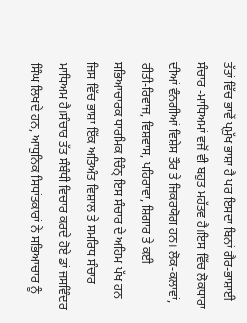ਤੱਤਾਂ ਵਿੱਚ ਭਾਵੇਂ ਪ੍ਮੁੱਖ ਭਾਸ਼ਾ ਹੈ ਪਰ ਇਸਦਾ ਬਿਨਾਂ ਗੈਰ-ਭਾਸ਼ਾਈ ਸੰਚਾਰ -ਮਾਧਿਅਮਾਂ ਵਜੋਂ ਵੀ ਬਹੁਤ ਮਹੱਤਵ ਹੈ।ਇਸ ਵਿੱਚ ਲੋਕਧਾਰਾ ਦੀਆਂ ਵੰਨਗੀਆਂ ਵਿਸ਼ੇਸ ਤੌਰ ਤੇ ਜਿਕਰਯੋਗ ਹਨ। ਲੋਕ-ਕਲਾਵਾਂ, ਰੀਤੀ-ਰਿਵਾਜ, ਵਿਸ਼ਵਾਸ, ਪਹਿਰਾਵਾ, ਸ਼ਿਗਾਰ ਤੇ ਕਈ ਸਭਿਆਚਾਰਕ ਧਾਰਮਿਕ ਚਿੰਨ੍ ਇਸ ਸੰਚਾਰ ਦੇ ਅਹਿਮ ਪੱਖ ਹਨ ਜਿਸ ਵਿੱਚ ਭਾਸ਼ਾ ਇੱਕ ਅਤਿਅੰਤ ਵਿਸ਼ਾਲ ਤੇ ਸਮਰਿਧ ਸੰਚਾਰ ਮਾਧਿਅਮ ਹੈ।ਸੰਚਾਰ ਤੱਤ ਸੰਬੰਧੀ ਵਿਚਾਰ ਕਰਦੇ ਹੋਏ ਡਾਂ ਜਸਵਿੰਦਰ ਸਿੰਘ ਲਿਖਦੇ ਹਨ, ਆਧੁਨਿਕ ਸਿਧਾਂਤਕਾਰਾਂ ਨੇ ਸਭਿਆਚਾਰ ਨੂੰ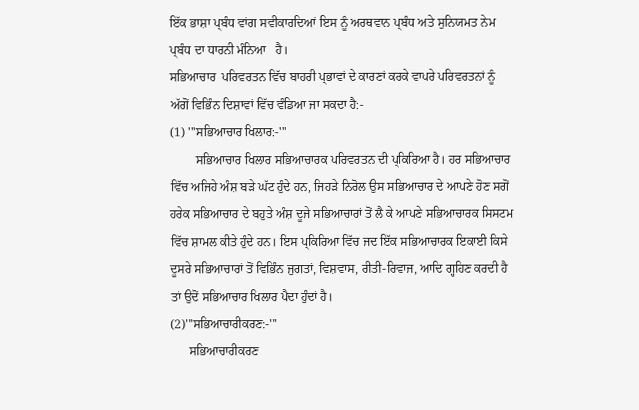ਇੱਕ ਭਾਸ਼ਾ ਪ੍ਬੰਧ ਵਾਂਗ ਸਵੀਕਾਰਦਿਆਂ ਇਸ ਨੂੰ ਅਰਥਵਾਨ ਪ੍ਬੰਧ ਅਤੇ ਸੁਨਿਯਮਤ ਨੇਮ ਪ੍ਬੰਧ ਦਾ ਧਾਰਨੀ ਮੰਨਿਆ   ਹੈ।
ਸਭਿਆਚਾਰ  ਪਰਿਵਰਤਨ ਵਿੱਚ ਬਾਹਰੀ ਪ੍ਭਾਵਾਂ ਦੇ ਕਾਰਣਾਂ ਕਰਕੇ ਵਾਪਰੇ ਪਰਿਵਰਤਨਾਂ ਨੂੰ ਅੱਗੋਂ ਵਿਭਿੰਨ ਦਿਸ਼ਾਵਾਂ ਵਿੱਚ ਵੰਡਿਆ ਜਾ ਸਕਦਾ ਹੈ:-
(1) '''ਸਭਿਆਚਾਰ ਖਿਲਾਰ:-'''
        ਸਭਿਆਚਾਰ ਖਿਲਾਰ ਸਭਿਆਚਾਰਕ ਪਰਿਵਰਤਨ ਦੀ ਪ੍ਕਿਰਿਆ ਹੈ। ਹਰ ਸਭਿਆਚਾਰ ਵਿੱਚ ਅਜਿਹੇ ਅੰਸ਼ ਬੜੇ ਘੱਟ ਹੁੰਦੇ ਹਨ, ਜਿਹੜੇ ਨਿਰੋਲ ਉਸ ਸਭਿਆਚਾਰ ਦੇ ਆਪਣੇ ਹੋਣ ਸਗੋਂ ਹਰੇਕ ਸਭਿਆਚਾਰ ਦੇ ਬਹੁਤੇ ਅੰਸ਼ ਦੂਜੇ ਸਭਿਆਚਾਰਾਂ ਤੋਂ ਲੈ ਕੇ ਆਪਣੇ ਸਭਿਆਚਾਰਕ ਸਿਸਟਮ ਵਿੱਚ ਸ਼ਾਮਲ ਕੀਤੇ ਹੁੰਦੇ ਹਨ। ਇਸ ਪ੍ਕਿਰਿਆ ਵਿੱਚ ਜਦ ਇੱਕ ਸਭਿਆਚਾਰਕ ਇਕਾਈ ਕਿਸੇ ਦੂਸਰੇ ਸਭਿਆਚਾਰਾਂ ਤੋਂ ਵਿਭਿੰਨ ਜੁਗਤਾਂ, ਵਿਸ਼ਵਾਸ, ਰੀਤੀ-ਰਿਵਾਜ, ਆਦਿ ਗ੍ਹਹਿਣ ਕਰਦੀ ਹੈ ਤਾਂ ਉਦੋਂ ਸਭਿਆਚਾਰ ਖਿਲਾਰ ਪੈਦਾ ਹੁੰਦਾਂ ਹੈ।
(2)'''ਸਭਿਆਚਾਰੀਕਰਣ:-'''
      ਸਭਿਆਚਾਰੀਕਰਣ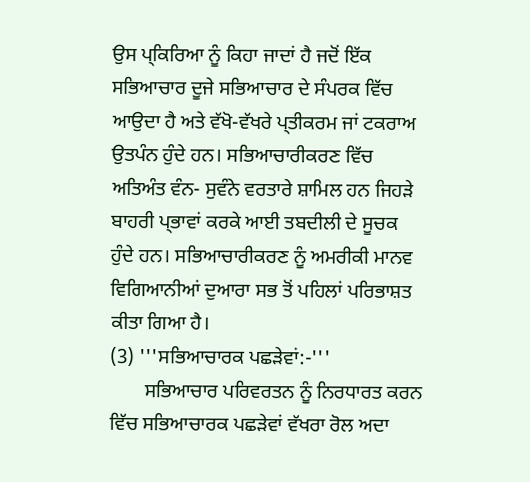ਉਸ ਪ੍ਕਿਰਿਆ ਨੂੰ ਕਿਹਾ ਜਾਦਾਂ ਹੈ ਜਦੋਂ ਇੱਕ ਸਭਿਆਚਾਰ ਦੂਜੇ ਸਭਿਆਚਾਰ ਦੇ ਸੰਪਰਕ ਵਿੱਚ ਆਉਦਾ ਹੈ ਅਤੇ ਵੱਖੋ-ਵੱਖਰੇ ਪ੍ਤੀਕਰਮ ਜਾਂ ਟਕਰਾਅ ਉਤਪੰਨ ਹੁੰਦੇ ਹਨ। ਸਭਿਆਚਾਰੀਕਰਣ ਵਿੱਚ ਅਤਿਅੰਤ ਵੰਨ- ਸੁਵੰਨੇ ਵਰਤਾਰੇ ਸ਼ਾਮਿਲ ਹਨ ਜਿਹੜੇ ਬਾਹਰੀ ਪ੍ਭਾਵਾਂ ਕਰਕੇ ਆਈ ਤਬਦੀਲੀ ਦੇ ਸੂਚਕ  ਹੁੰਦੇ ਹਨ। ਸਭਿਆਚਾਰੀਕਰਣ ਨੂੰ ਅਮਰੀਕੀ ਮਾਨਵ ਵਿਗਿਆਨੀਆਂ ਦੁਆਰਾ ਸਭ ਤੋਂ ਪਹਿਲਾਂ ਪਰਿਭਾਸ਼ਤ ਕੀਤਾ ਗਿਆ ਹੈ।
(3) '''ਸਭਿਆਚਾਰਕ ਪਛੜੇਵਾਂ:-'''
       ਸਭਿਆਚਾਰ ਪਰਿਵਰਤਨ ਨੂੰ ਨਿਰਧਾਰਤ ਕਰਨ ਵਿੱਚ ਸਭਿਆਚਾਰਕ ਪਛੜੇਵਾਂ ਵੱਖਰਾ ਰੋਲ ਅਦਾ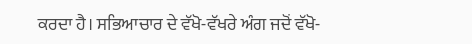ਕਰਦਾ ਹੈ। ਸਭਿਆਚਾਰ ਦੇ ਵੱਖੋ-ਵੱਖਰੇ ਅੰਗ ਜਦੋਂ ਵੱਖੋ-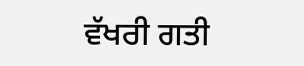ਵੱਖਰੀ ਗਤੀ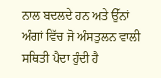ਨਾਲ ਬਦਲਦੇ ਹਨ ਅਤੇ ਉੱਨਾਂ ਅੰਗਾਂ ਵਿੱਚ ਜੋ ਅੰਸਤੁਲਨ ਵਾਲੀ ਸਥਿਤੀ ਪੈਦਾ ਹੁੰਦੀ ਹੈ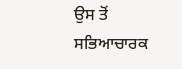ਉਸ ਤੋਂ ਸਭਿਆਚਾਰਕ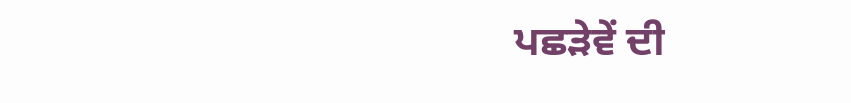ਪਛੜੇਵੇਂ ਦੀ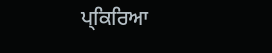ਪ੍ਕਿਰਿਆ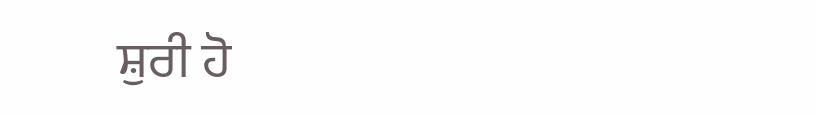ਸ਼ੁਰੀ ਹੋ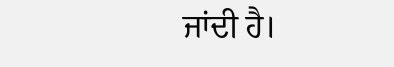ਜਾਂਦੀ ਹੈ।